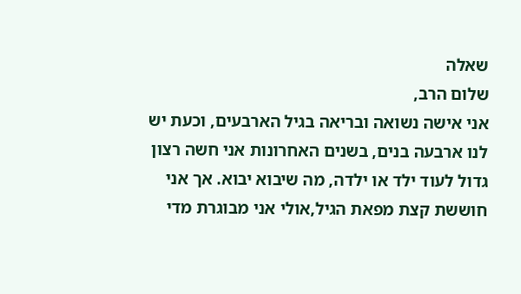שאלה
שלום הרב,
אני אישה נשואה ובריאה בגיל הארבעים, וכעת יש לנו ארבעה בנים, בשנים האחרונות אני חשה רצון גדול לעוד ילד או ילדה, מה שיבוא יבוא. אך אני חוששת קצת מפאת הגיל,אולי אני מבוגרת מדי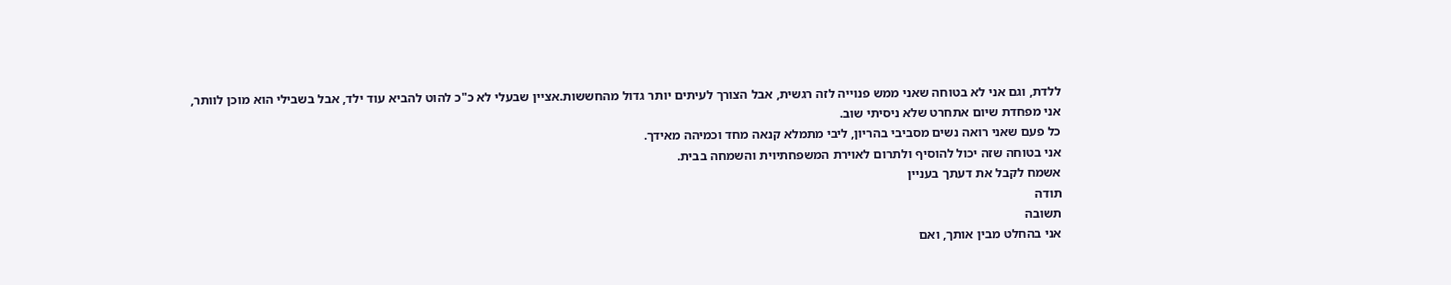ללדת, וגם אני לא בטוחה שאני ממש פנוייה לזה רגשית, אבל הצורך לעיתים יותר גדול מהחששות.אציין שבעלי לא כ"כ להוט להביא עוד ילד, אבל בשבילי הוא מוכן לוותר,
אני מפחדת שיום אתחרט שלא ניסיתי שוב.
כל פעם שאני רואה נשים מסביבי בהריון, ליבי מתמלא קנאה מחד וכמיהה מאידך.
אני בטוחה שזה יכול להוסיף ולתרום לאוירת המשפחתיוית והשמחה בבית.
אשמח לקבל את דעתך בעניין
תודה
תשובה
אני בהחלט מבין אותך, ואם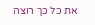את כל כך רוצה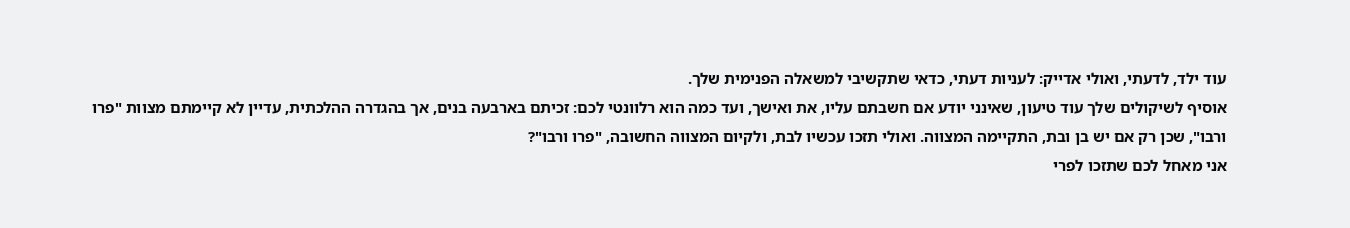עוד ילד, לדעתי, ואולי אדייק: לעניות דעתי, כדאי שתקשיבי למשאלה הפנימית שלך.
אוסיף לשיקולים שלך עוד טיעון, שאינני יודע אם חשבתם עליו, את ואישך, ועד כמה הוא רלוונטי לכם: זכיתם בארבעה בנים, אך בהגדרה ההלכתית, עדיין לא קיימתם מצוות "פרו ורבו", שכן רק אם יש בן ובת, התקיימה המצווה. ואולי תזכו עכשיו לבת, ולקיום המצווה החשובה, "פרו ורבו"?
אני מאחל לכם שתזכו לפרי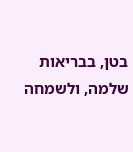בטן, בבריאות שלמה, ולשמחה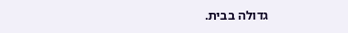גדולה בבית.